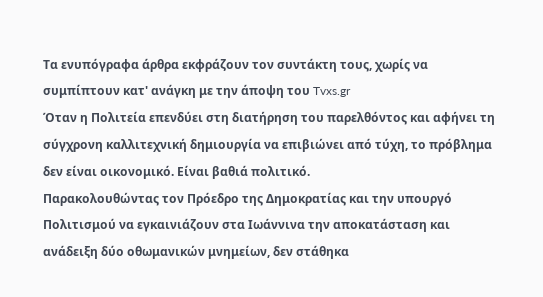Τα ενυπόγραφα άρθρα εκφράζουν τον συντάκτη τους, χωρίς να συμπίπτουν κατ' ανάγκη με την άποψη του Tvxs.gr
Όταν η Πολιτεία επενδύει στη διατήρηση του παρελθόντος και αφήνει τη σύγχρονη καλλιτεχνική δημιουργία να επιβιώνει από τύχη, το πρόβλημα δεν είναι οικονομικό. Είναι βαθιά πολιτικό.
Παρακολουθώντας τον Πρόεδρο της Δημοκρατίας και την υπουργό Πολιτισμού να εγκαινιάζουν στα Ιωάννινα την αποκατάσταση και ανάδειξη δύο οθωμανικών μνημείων, δεν στάθηκα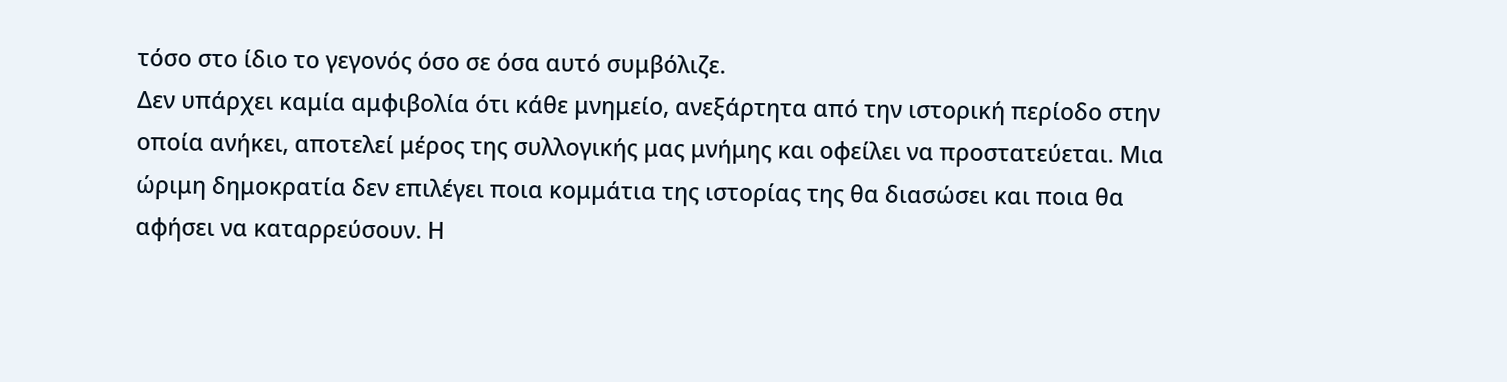τόσο στο ίδιο το γεγονός όσο σε όσα αυτό συμβόλιζε.
Δεν υπάρχει καμία αμφιβολία ότι κάθε μνημείο, ανεξάρτητα από την ιστορική περίοδο στην οποία ανήκει, αποτελεί μέρος της συλλογικής μας μνήμης και οφείλει να προστατεύεται. Μια ώριμη δημοκρατία δεν επιλέγει ποια κομμάτια της ιστορίας της θα διασώσει και ποια θα αφήσει να καταρρεύσουν. Η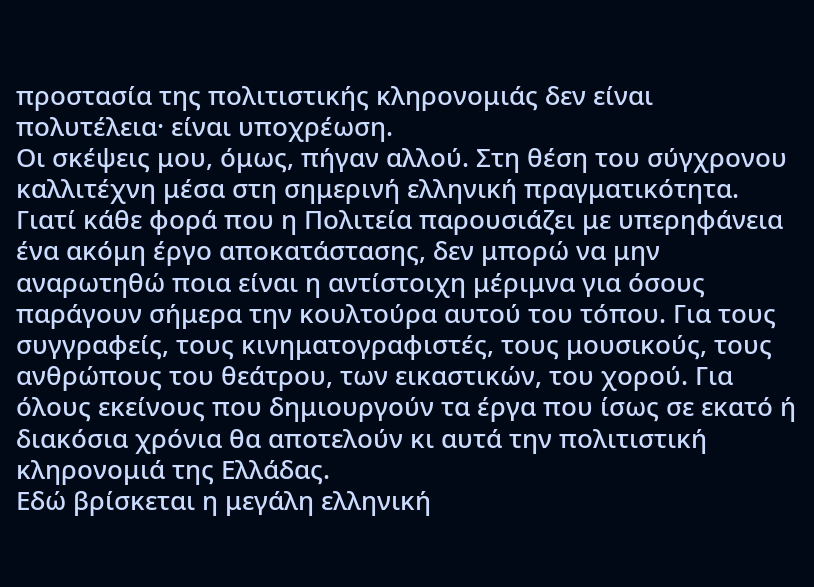προστασία της πολιτιστικής κληρονομιάς δεν είναι πολυτέλεια· είναι υποχρέωση.
Οι σκέψεις μου, όμως, πήγαν αλλού. Στη θέση του σύγχρονου καλλιτέχνη μέσα στη σημερινή ελληνική πραγματικότητα.
Γιατί κάθε φορά που η Πολιτεία παρουσιάζει με υπερηφάνεια ένα ακόμη έργο αποκατάστασης, δεν μπορώ να μην αναρωτηθώ ποια είναι η αντίστοιχη μέριμνα για όσους παράγουν σήμερα την κουλτούρα αυτού του τόπου. Για τους συγγραφείς, τους κινηματογραφιστές, τους μουσικούς, τους ανθρώπους του θεάτρου, των εικαστικών, του χορού. Για όλους εκείνους που δημιουργούν τα έργα που ίσως σε εκατό ή διακόσια χρόνια θα αποτελούν κι αυτά την πολιτιστική κληρονομιά της Ελλάδας.
Εδώ βρίσκεται η μεγάλη ελληνική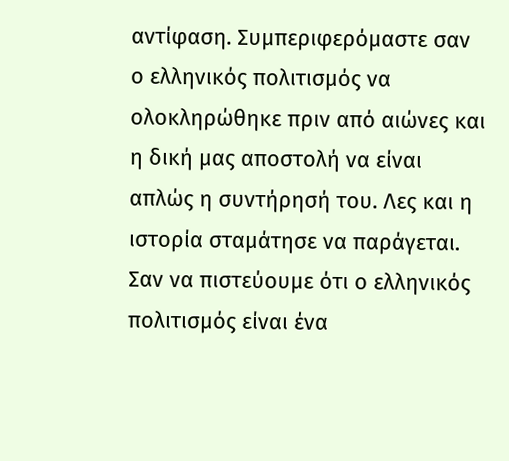αντίφαση. Συμπεριφερόμαστε σαν ο ελληνικός πολιτισμός να ολοκληρώθηκε πριν από αιώνες και η δική μας αποστολή να είναι απλώς η συντήρησή του. Λες και η ιστορία σταμάτησε να παράγεται. Σαν να πιστεύουμε ότι ο ελληνικός πολιτισμός είναι ένα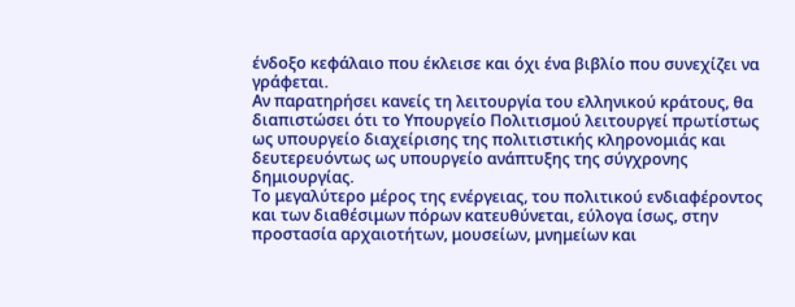ένδοξο κεφάλαιο που έκλεισε και όχι ένα βιβλίο που συνεχίζει να γράφεται.
Αν παρατηρήσει κανείς τη λειτουργία του ελληνικού κράτους, θα διαπιστώσει ότι το Υπουργείο Πολιτισμού λειτουργεί πρωτίστως ως υπουργείο διαχείρισης της πολιτιστικής κληρονομιάς και δευτερευόντως ως υπουργείο ανάπτυξης της σύγχρονης δημιουργίας.
Το μεγαλύτερο μέρος της ενέργειας, του πολιτικού ενδιαφέροντος και των διαθέσιμων πόρων κατευθύνεται, εύλογα ίσως, στην προστασία αρχαιοτήτων, μουσείων, μνημείων και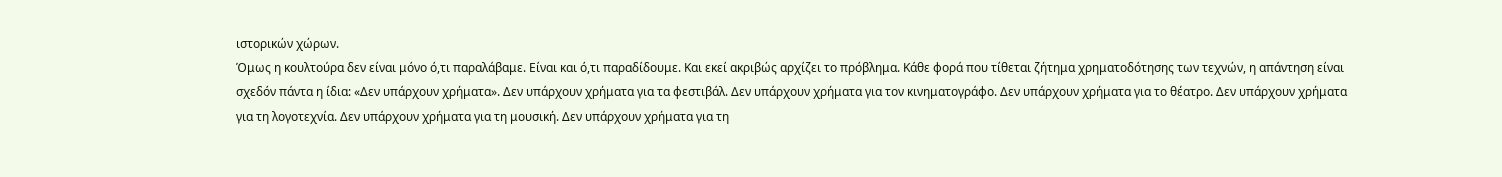ιστορικών χώρων.
Όμως η κουλτούρα δεν είναι μόνο ό,τι παραλάβαμε. Είναι και ό,τι παραδίδουμε. Και εκεί ακριβώς αρχίζει το πρόβλημα. Κάθε φορά που τίθεται ζήτημα χρηματοδότησης των τεχνών, η απάντηση είναι σχεδόν πάντα η ίδια: «Δεν υπάρχουν χρήματα». Δεν υπάρχουν χρήματα για τα φεστιβάλ. Δεν υπάρχουν χρήματα για τον κινηματογράφο. Δεν υπάρχουν χρήματα για το θέατρο. Δεν υπάρχουν χρήματα για τη λογοτεχνία. Δεν υπάρχουν χρήματα για τη μουσική. Δεν υπάρχουν χρήματα για τη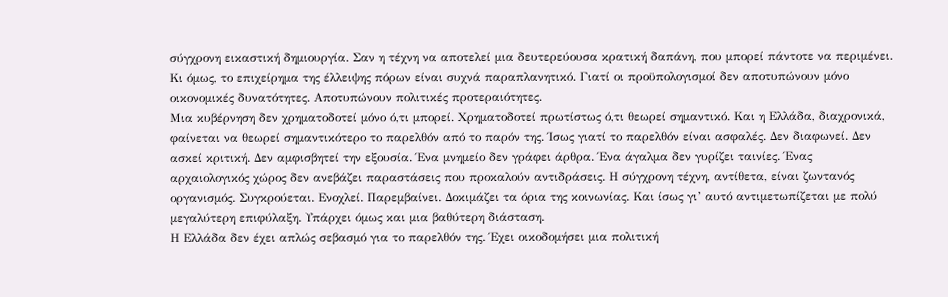σύγχρονη εικαστική δημιουργία. Σαν η τέχνη να αποτελεί μια δευτερεύουσα κρατική δαπάνη, που μπορεί πάντοτε να περιμένει.
Κι όμως, το επιχείρημα της έλλειψης πόρων είναι συχνά παραπλανητικό. Γιατί οι προϋπολογισμοί δεν αποτυπώνουν μόνο οικονομικές δυνατότητες. Αποτυπώνουν πολιτικές προτεραιότητες.
Μια κυβέρνηση δεν χρηματοδοτεί μόνο ό,τι μπορεί. Χρηματοδοτεί πρωτίστως ό,τι θεωρεί σημαντικό. Και η Ελλάδα, διαχρονικά, φαίνεται να θεωρεί σημαντικότερο το παρελθόν από το παρόν της. Ίσως γιατί το παρελθόν είναι ασφαλές. Δεν διαφωνεί. Δεν ασκεί κριτική. Δεν αμφισβητεί την εξουσία. Ένα μνημείο δεν γράφει άρθρα. Ένα άγαλμα δεν γυρίζει ταινίες. Ένας αρχαιολογικός χώρος δεν ανεβάζει παραστάσεις που προκαλούν αντιδράσεις. Η σύγχρονη τέχνη, αντίθετα, είναι ζωντανός οργανισμός. Συγκρούεται. Ενοχλεί. Παρεμβαίνει. Δοκιμάζει τα όρια της κοινωνίας. Και ίσως γι’ αυτό αντιμετωπίζεται με πολύ μεγαλύτερη επιφύλαξη. Υπάρχει όμως και μια βαθύτερη διάσταση.
Η Ελλάδα δεν έχει απλώς σεβασμό για το παρελθόν της. Έχει οικοδομήσει μια πολιτική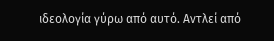ιδεολογία γύρω από αυτό. Αντλεί από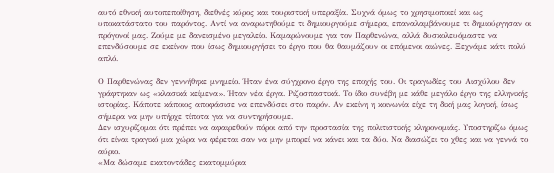αυτό εθνική αυτοπεποίθηση, διεθνές κύρος και τουριστική υπεραξία. Συχνά όμως το χρησιμοποιεί και ως υποκατάστατο του παρόντος. Αντί να αναρωτηθούμε τι δημιουργούμε σήμερα, επαναλαμβάνουμε τι δημιούργησαν οι πρόγονοί μας. Ζούμε με δανεισμένο μεγαλείο. Καμαρώνουμε για τον Παρθενώνα, αλλά δυσκολευόμαστε να επενδύσουμε σε εκείνον που ίσως δημιουργήσει το έργο που θα θαυμάζουν οι επόμενοι αιώνες. Ξεχνάμε κάτι πολύ απλό.

Ο Παρθενώνας δεν γεννήθηκε μνημείο. Ήταν ένα σύγχρονο έργο της εποχής του. Οι τραγωδίες του Αισχύλου δεν γράφτηκαν ως «κλασικά κείμενα». Ήταν νέα έργα. Ριζοσπαστικά. Το ίδιο συνέβη με κάθε μεγάλο έργο της ελληνικής ιστορίας. Κάποτε κάποιος αποφάσισε να επενδύσει στο παρόν. Αν εκείνη η κοινωνία είχε τη δική μας λογική, ίσως σήμερα να μην υπήρχε τίποτα για να συντηρήσουμε.
Δεν ισχυρίζομαι ότι πρέπει να αφαιρεθούν πόροι από την προστασία της πολιτιστικής κληρονομιάς. Υποστηρίζω όμως ότι είναι τραγικό μια χώρα να φέρεται σαν να μην μπορεί να κάνει και τα δύο. Να διασώζει το χθες και να γεννά το αύριο.
«Μα δώσαμε εκατοντάδες εκατομμύρια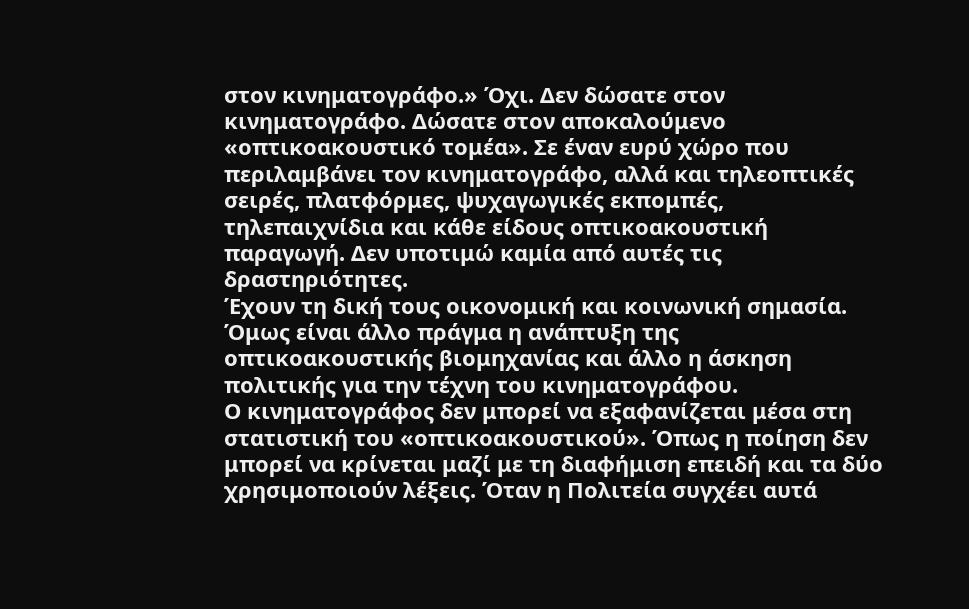στον κινηματογράφο.» Όχι. Δεν δώσατε στον κινηματογράφο. Δώσατε στον αποκαλούμενο «οπτικοακουστικό τομέα». Σε έναν ευρύ χώρο που περιλαμβάνει τον κινηματογράφο, αλλά και τηλεοπτικές σειρές, πλατφόρμες, ψυχαγωγικές εκπομπές, τηλεπαιχνίδια και κάθε είδους οπτικοακουστική παραγωγή. Δεν υποτιμώ καμία από αυτές τις δραστηριότητες.
Έχουν τη δική τους οικονομική και κοινωνική σημασία. Όμως είναι άλλο πράγμα η ανάπτυξη της οπτικοακουστικής βιομηχανίας και άλλο η άσκηση πολιτικής για την τέχνη του κινηματογράφου.
Ο κινηματογράφος δεν μπορεί να εξαφανίζεται μέσα στη στατιστική του «οπτικοακουστικού». Όπως η ποίηση δεν μπορεί να κρίνεται μαζί με τη διαφήμιση επειδή και τα δύο χρησιμοποιούν λέξεις. Όταν η Πολιτεία συγχέει αυτά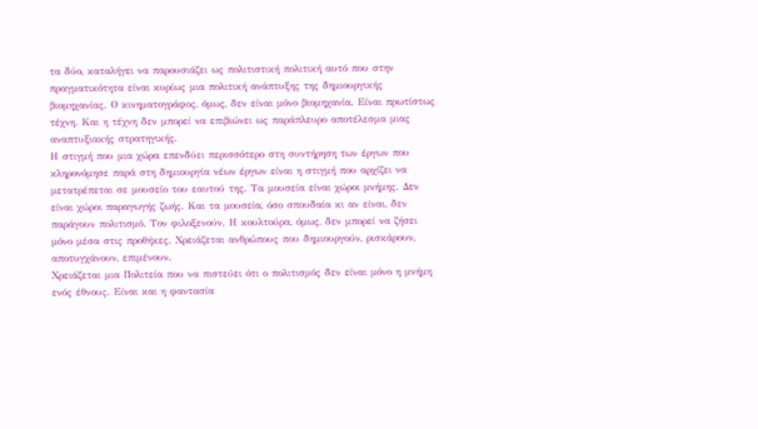τα δύο, καταλήγει να παρουσιάζει ως πολιτιστική πολιτική αυτό που στην πραγματικότητα είναι κυρίως μια πολιτική ανάπτυξης της δημιουργικής βιομηχανίας. Ο κινηματογράφος, όμως, δεν είναι μόνο βιομηχανία. Είναι πρωτίστως τέχνη. Και η τέχνη δεν μπορεί να επιβιώνει ως παράπλευρο αποτέλεσμα μιας αναπτυξιακής στρατηγικής.
Η στιγμή που μια χώρα επενδύει περισσότερο στη συντήρηση των έργων που κληρονόμησε παρά στη δημιουργία νέων έργων είναι η στιγμή που αρχίζει να μετατρέπεται σε μουσείο του εαυτού της. Τα μουσεία είναι χώροι μνήμης. Δεν είναι χώροι παραγωγής ζωής. Και τα μουσεία, όσο σπουδαία κι αν είναι, δεν παράγουν πολιτισμό. Τον φιλοξενούν. Η κουλτούρα, όμως, δεν μπορεί να ζήσει μόνο μέσα στις προθήκες. Χρειάζεται ανθρώπους που δημιουργούν, ρισκάρουν, αποτυγχάνουν, επιμένουν.
Χρειάζεται μια Πολιτεία που να πιστεύει ότι ο πολιτισμός δεν είναι μόνο η μνήμη ενός έθνους. Είναι και η φαντασία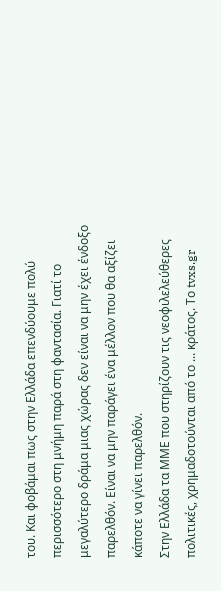του. Και φοβάμαι πως στην Ελλάδα επενδύουμε πολύ περισσότερο στη μνήμη παρά στη φαντασία. Γιατί το μεγαλύτερο δράμα μιας χώρας δεν είναι να μην έχει ένδοξο παρελθόν. Είναι να μην παράγει ένα μέλλον που θα αξίζει κάποτε να γίνει παρελθόν.
Στην Ελλάδα τα ΜΜΕ που στηρίζουν τις νεοφιλελεύθερες πολιτικές, χρημαδοτούνται από το ... κράτος. Tο tvxs.gr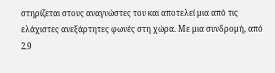στηρίζεται στους αναγνώστες του και αποτελεί μια από τις ελάχιστες ανεξάρτητες φωνές στη χώρα. Mε μια συνδρομή, από 2.9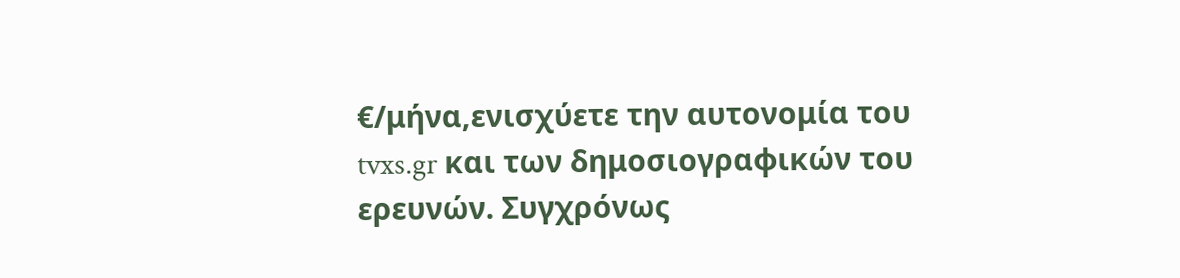€/μήνα,ενισχύετε την αυτονομία του tvxs.gr και των δημοσιογραφικών του ερευνών. Συγχρόνως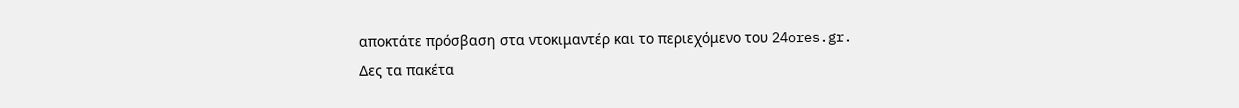αποκτάτε πρόσβαση στα ντοκιμαντέρ και το περιεχόμενο του 24ores.gr.
Δες τα πακέτα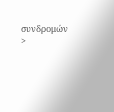συνδρομών >